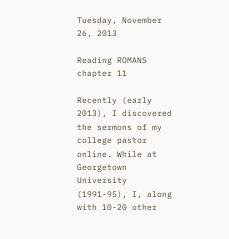Tuesday, November 26, 2013

Reading ROMANS chapter 11

Recently (early 2013), I discovered the sermons of my college pastor online. While at Georgetown University (1991-95), I, along with 10-20 other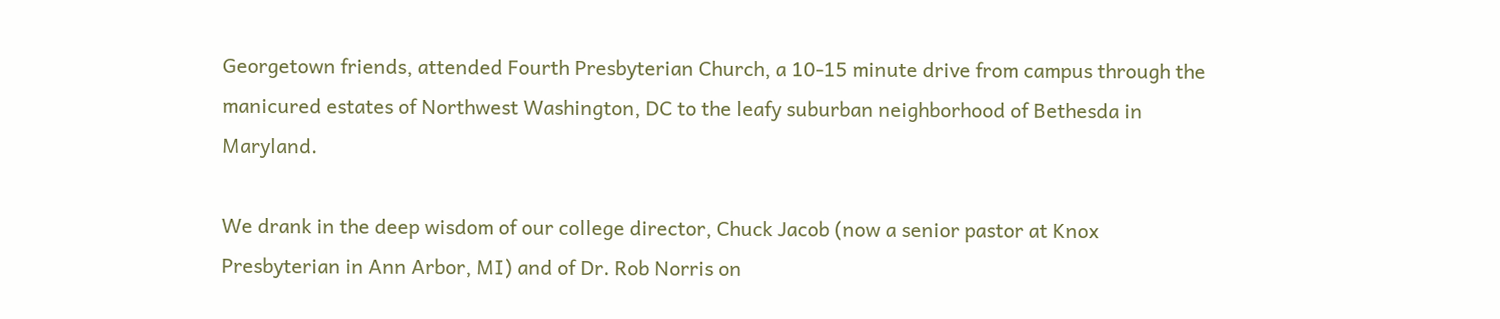Georgetown friends, attended Fourth Presbyterian Church, a 10-15 minute drive from campus through the manicured estates of Northwest Washington, DC to the leafy suburban neighborhood of Bethesda in Maryland.

We drank in the deep wisdom of our college director, Chuck Jacob (now a senior pastor at Knox Presbyterian in Ann Arbor, MI) and of Dr. Rob Norris on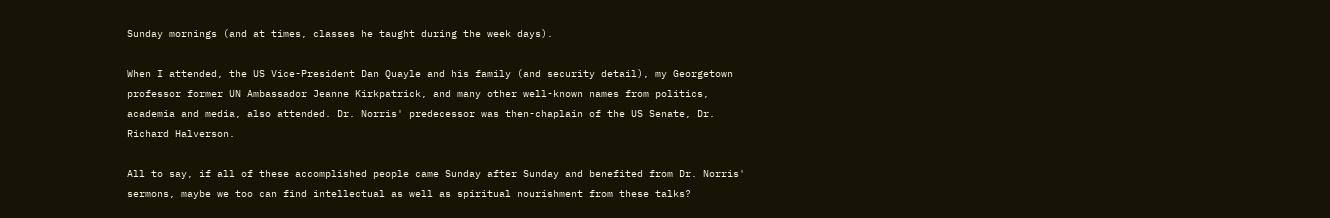Sunday mornings (and at times, classes he taught during the week days).

When I attended, the US Vice-President Dan Quayle and his family (and security detail), my Georgetown professor former UN Ambassador Jeanne Kirkpatrick, and many other well-known names from politics, academia and media, also attended. Dr. Norris' predecessor was then-chaplain of the US Senate, Dr. Richard Halverson.

All to say, if all of these accomplished people came Sunday after Sunday and benefited from Dr. Norris' sermons, maybe we too can find intellectual as well as spiritual nourishment from these talks?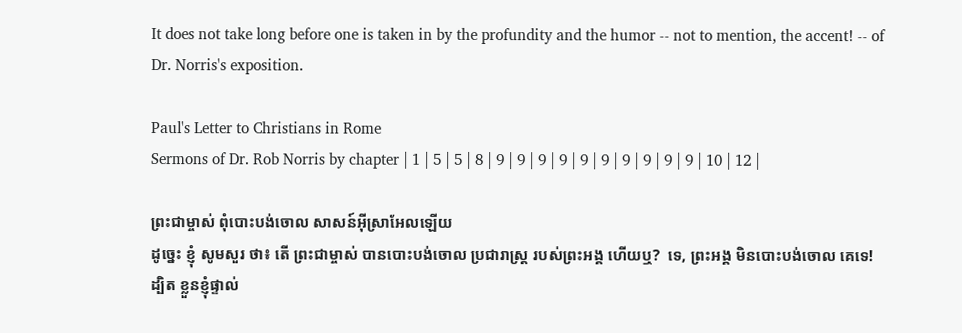It does not take long before one is taken in by the profundity and the humor -- not to mention, the accent! -- of Dr. Norris's exposition.

Paul's Letter to Christians in Rome
Sermons of Dr. Rob Norris by chapter | 1 | 5 | 5 | 8 | 9 | 9 | 9 | 9 | 9 | 9 | 9 | 9 | 9 | 9 | 10 | 12 |

ព្រះជាម្ចាស់ ពុំបោះបង់ចោល សាសន៍អ៊ីស្រាអែលឡើយ
ដូច្នេះ ខ្ញុំ សូមសួរ ថា៖ តើ ព្រះជាម្ចាស់ បានបោះបង់ចោល ប្រជារាស្ត្រ របស់ព្រះអង្គ ហើយឬ?  ទេ, ព្រះអង្គ មិនបោះបង់ចោល គេទេ!  ដ្បិត ខ្លួនខ្ញុំផ្ទាល់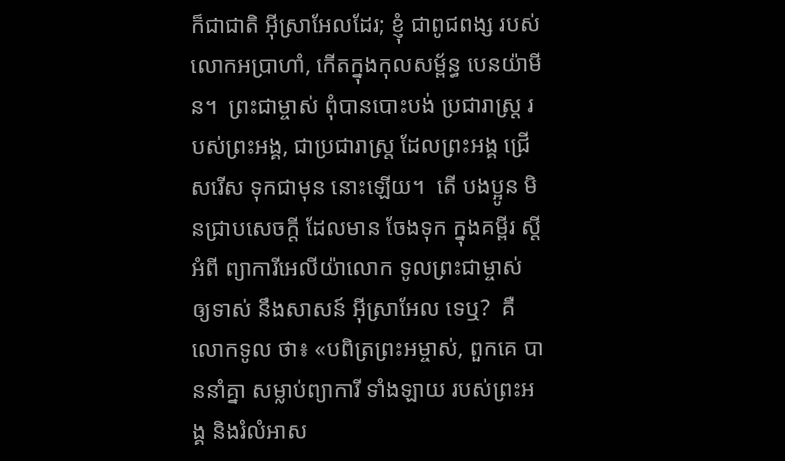ក៏ជាជាតិ អ៊ីស្រាអែលដែរ; ខ្ញុំ ជាពូជពង្ស របស់ លោកអប្រាហាំ, កើតក្នុងកុលសម្ព័ន្ធ បេនយ៉ាមីន។  ព្រះជាម្ចាស់ ពុំបានបោះបង់ ប្រជារាស្ត្រ របស់ព្រះអង្គ, ជាប្រជារាស្ត្រ ដែលព្រះអង្គ ជ្រើសរើស ទុកជាមុន នោះឡើយ។  តើ បងប្អូន មិនជ្រាបសេចក្ដី ដែលមាន ចែងទុក ក្នុងគម្ពីរ ស្ដីអំពី ព្យាការីអេលីយ៉ាលោក ទូលព្រះជាម្ចាស់ ឲ្យទាស់ នឹងសាសន៍ អ៊ីស្រាអែល ទេឬ?  គឺ លោកទូល ថា៖ «បពិត្រព្រះអម្ចាស់, ពួកគេ បាននាំគ្នា សម្លាប់ព្យាការី ទាំងឡាយ របស់ព្រះអង្គ និងរំលំអាស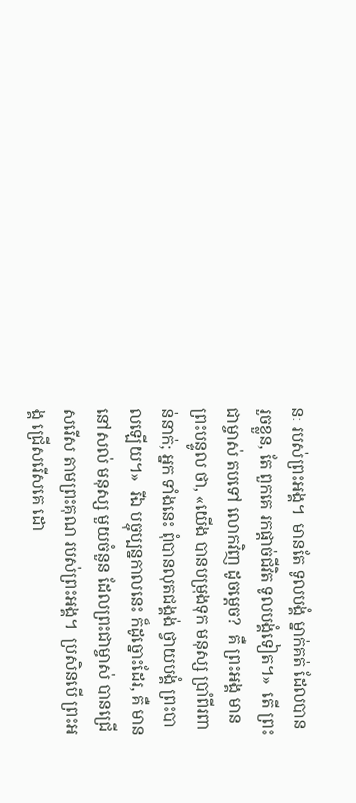នៈ របស់ព្រះអង្គ។  មានតែ ទូលបង្គំ ម្នាក់គត់ ដែលបាន រួចខ្លួន, តែ ពួកគេ រកផ្ដាច់ជីវិត ទូលបង្គំទៀត។»  តើ ព្រះជាម្ចាស់ តបទៅ លោកវិញ ដូចម្ដេច?  គឺ ព្រះអង្គ មានព្រះបន្ទូល ថា, «យើង បានបម្រុងទុក មនុស្ស ប្រាំពីរពាន់នាក់; អ្នក ទាំងនេះ ពុំបានលុតជង្គង់ ថ្វាយបង្គំ ព្រះបាលឡើយ។»  រីឯ បច្ចុប្បន្នកាលនេះ ក៏ដូច្នោះដែរ, គឺ មាននៅសល់ មនុស្ស មួយចំនួន ដែលព្រះជាម្ចាស់ បានជ្រើសរើស តាមព្រះគុណ របស់ព្រះអង្គ។  ប្រសិនបើ ព្រះអង្គ ជ្រើសរើសគេ ដោ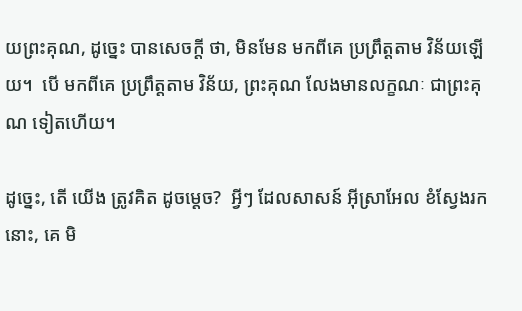យព្រះគុណ, ដូច្នេះ បានសេចក្ដី ថា, មិនមែន មកពីគេ ប្រព្រឹត្តតាម វិន័យឡើយ។  បើ មកពីគេ ប្រព្រឹត្តតាម វិន័យ, ព្រះគុណ លែងមានលក្ខណៈ ជាព្រះគុណ ទៀតហើយ។

ដូច្នេះ, តើ យើង ត្រូវគិត ដូចម្ដេច?  អ្វីៗ ដែលសាសន៍ អ៊ីស្រាអែល ខំស្វែងរកនោះ, គេ មិ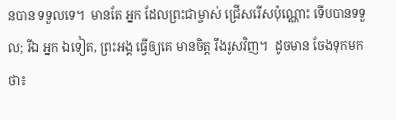នបាន ទទួលទេ។  មានតែ អ្នក ដែលព្រះជាម្ចាស់ ជ្រើសរើសប៉ុណ្ណោះ ទើបបានទទួល; រីឯ អ្នក ឯទៀត, ព្រះអង្គ ធ្វើឲ្យគេ មានចិត្ត រឹងរូសវិញ។  ដូចមាន ចែងទុកមក ថា៖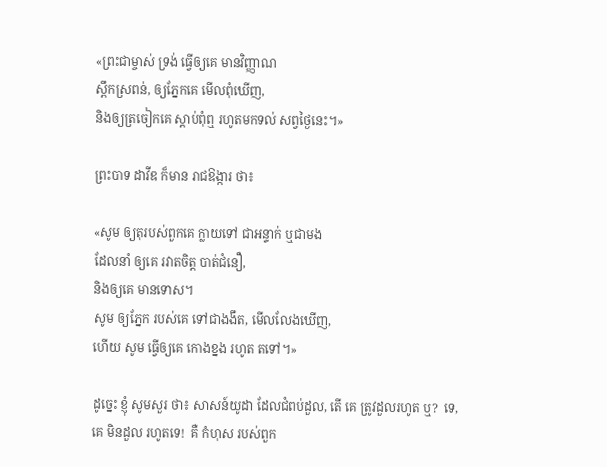«ព្រះជាម្ចាស់ ទ្រង់ ធ្វើឲ្យគេ មានវិញ្ញាណ
ស្ពឹកស្រពន់, ឲ្យភ្នែកគេ មើលពុំឃើញ,
និងឲ្យត្រចៀកគេ ស្ដាប់ពុំឮ រហូតមកទល់ សព្វថ្ងៃនេះ។»

ព្រះបាទ ដាវីឌ ក៏មាន រាជឱង្ការ ថា៖

«សូម ឲ្យតុរបស់ពួកគេ ក្លាយទៅ ជាអន្ទាក់ ឬជាមង
ដែលនាំ ឲ្យគេ រវាតចិត្ត បាត់ជំនឿ,
និងឲ្យគេ មានទោស។
សូម ឲ្យភ្នែក របស់គេ ទៅជាងងឹត, មើលលែងឃើញ,
ហើយ សូម ធ្វើឲ្យគេ កោងខ្នង រហូត តទៅ។»

ដូច្នេះ ខ្ញុំ សូមសួរ ថា៖ សាសន៍យូដា ដែលជំពប់ដួល, តើ គេ ត្រូវដួលរហូត ឬ?  ទេ, គេ មិនដួល រហូតទេ!  គឺ កំហុស របស់ពួក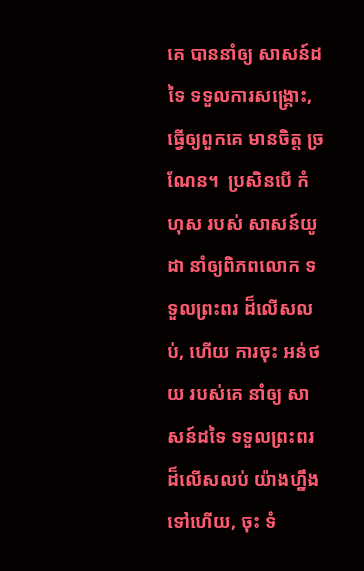គេ បាននាំឲ្យ សាសន៍ដទៃ ទទួលការសង្គ្រោះ, ធ្វើឲ្យពួកគេ មានចិត្ត ច្រណែន។  ប្រសិនបើ កំហុស របស់ សាសន៍យូដា នាំឲ្យពិភពលោក ទទួលព្រះពរ ដ៏លើសលប់, ហើយ ការចុះ អន់ថយ របស់គេ នាំឲ្យ សាសន៍ដទៃ ទទួលព្រះពរ ដ៏លើសលប់ យ៉ាងហ្នឹងទៅហើយ, ចុះ ទំ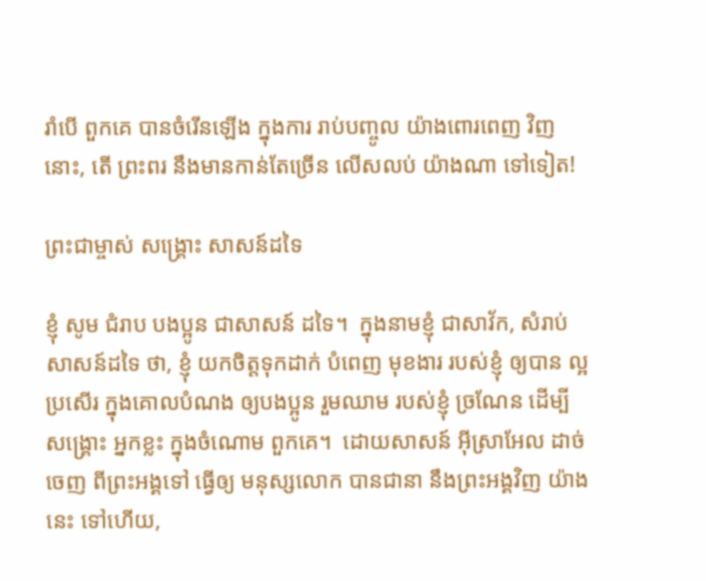រាំបើ ពួកគេ បានចំរើនឡើង ក្នុងការ រាប់បញ្ចូល យ៉ាងពោរពេញ វិញនោះ, តើ ព្រះពរ នឹងមានកាន់តែច្រើន លើសលប់ យ៉ាងណា ទៅទៀត!

ព្រះជាម្ចាស់ សង្គ្រោះ សាសន៍ដទៃ

ខ្ញុំ សូម ជំរាប បងប្អូន ជាសាសន៍ ដទៃ។  ក្នុងនាមខ្ញុំ ជាសាវ័ក, សំរាប់ សាសន៍ដទៃ ថា, ខ្ញុំ យកចិត្តទុកដាក់ បំពេញ មុខងារ របស់ខ្ញុំ ឲ្យបាន ល្អប្រសើរ ក្នុងគោលបំណង ឲ្យបងប្អូន រួមឈាម របស់ខ្ញុំ ច្រណែន ដើម្បី សង្គ្រោះ អ្នកខ្លះ ក្នុងចំណោម ពួកគេ។  ដោយសាសន៍ អ៊ីស្រាអែល ដាច់ចេញ ពីព្រះអង្គទៅ ធ្វើឲ្យ មនុស្សលោក បានជានា នឹងព្រះអង្គវិញ យ៉ាងនេះ ទៅហើយ,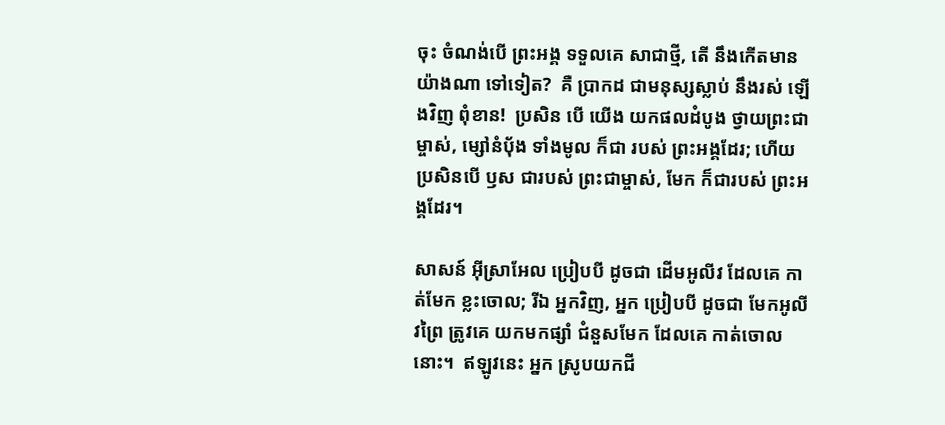ចុះ ចំណង់បើ ព្រះអង្គ ទទួលគេ សាជាថ្មី, តើ នឹងកើតមាន យ៉ាងណា ទៅទៀត?  គឺ ប្រាកដ ជាមនុស្សស្លាប់ នឹងរស់ ឡើងវិញ ពុំខាន!  ប្រសិន បើ យើង យកផលដំបូង ថ្វាយព្រះជាម្ចាស់, ម្សៅនំបុ័ង ទាំងមូល ក៏ជា របស់ ព្រះអង្គដែរ; ហើយ ប្រសិនបើ ឫស ជារបស់ ព្រះជាម្ចាស់, មែក ក៏ជារបស់ ព្រះអង្គដែរ។

សាសន៍ អ៊ីស្រាអែល ប្រៀបបី ដូចជា ដើមអូលីវ ដែលគេ កាត់មែក ខ្លះចោល; រីឯ អ្នកវិញ, អ្នក ប្រៀបបី ដូចជា មែកអូលីវព្រៃ ត្រូវគេ យកមកផ្សាំ ជំនួសមែក ដែលគេ កាត់ចោលនោះ។  ឥឡូវនេះ អ្នក ស្រូបយកជី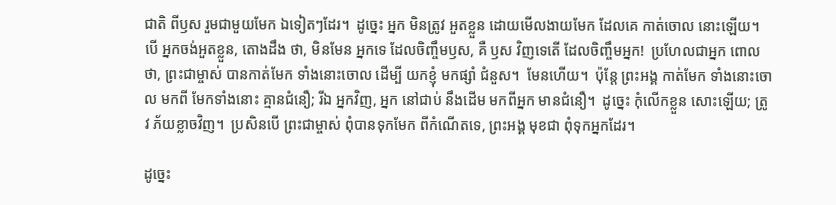ជាតិ ពីឫស រួមជាមួយមែក ឯទៀតៗដែរ។  ដូច្នេះ អ្នក មិនត្រូវ អួតខ្លួន ដោយមើលងាយមែក ដែលគេ កាត់ចោល នោះឡើយ។  បើ អ្នកចង់អួតខ្លួន, តោងដឹង ថា, មិនមែន អ្នកទេ ដែលចិញ្ចឹមឫស, គឺ ឫស វិញទេតើ ដែលចិញ្ចឹមអ្នក!  ប្រហែលជាអ្នក ពោលថា, ព្រះជាម្ចាស់ បានកាត់មែក ទាំងនោះចោល ដើម្បី យកខ្ញុំ មកផ្សាំ ជំនួស។  មែនហើយ។  ប៉ុន្តែ ព្រះអង្គ កាត់មែក ទាំងនោះចោល មកពី មែកទាំងនោះ គ្មានជំនឿ; រីឯ អ្នកវិញ, អ្នក នៅជាប់ នឹងដើម មកពីអ្នក មានជំនឿ។  ដូច្នេះ កុំលើកខ្លួន សោះឡើយ; ត្រូវ ភ័យខ្លាចវិញ។  ប្រសិនបើ ព្រះជាម្ចាស់ ពុំបានទុកមែក ពីកំណើតទេ, ព្រះអង្គ មុខជា ពុំទុកអ្នកដែរ។

ដូច្នេះ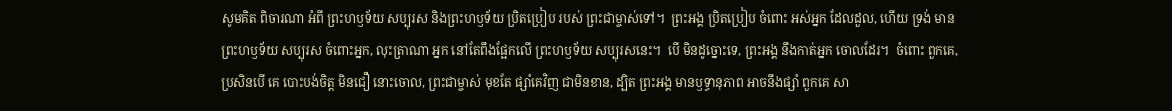សូមគិត ពិចារណា អំពី ព្រះហឫទ័យ សប្បុរស និងព្រះហឫទ័យ ប្រិតប្រៀប របស់ ព្រះជាម្ចាស់ទៅ។  ព្រះអង្គ ប្រិតប្រៀប ចំពោះ អស់អ្នក ដែលដួល, ហើយ ទ្រង់ មានព្រះហឫទ័យ សប្បុរស ចំពោះអ្នក, លុះត្រាណា អ្នក នៅតែពឹងផ្អែកលើ ព្រះហឫទ័យ សប្បុរសនេះ។  បើ មិនដូច្នោះទេ, ព្រះអង្គ នឹងកាត់អ្នក ចោលដែរ។  ចំពោះ ពួកគេ, ប្រសិនបើ គេ បោះបង់ចិត្ត មិនជឿ នោះចោល, ព្រះជាម្ចាស់ មុខតែ ផ្សាំគេវិញ ជាមិនខាន, ដ្បិត ព្រះអង្គ មានឫទ្ធានុភាព អាចនឹងផ្សាំ ពួកគេ សា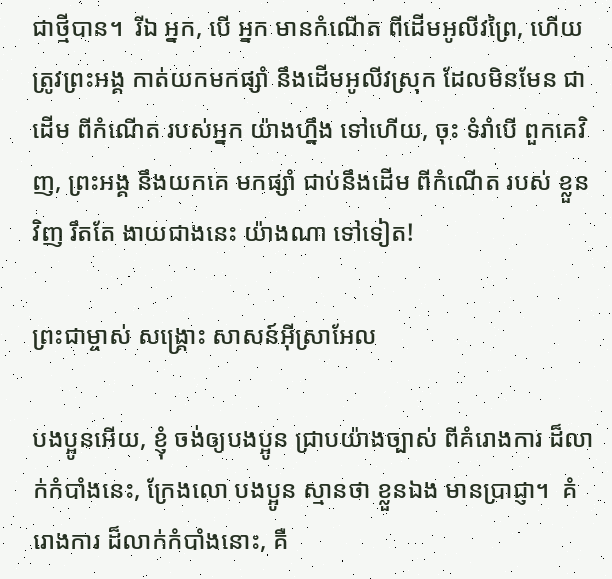ជាថ្មីបាន។  រីឯ អ្នក, បើ អ្នក មានកំណើត ពីដើមអូលីវព្រៃ, ហើយ ត្រូវព្រះអង្គ កាត់យកមកផ្សាំ នឹងដើមអូលីវស្រុក ដែលមិនមែន ជាដើម ពីកំណើត របស់អ្នក យ៉ាងហ្នឹង ទៅហើយ, ចុះ ទំរាំបើ ពួកគេវិញ, ព្រះអង្គ នឹងយកគេ មកផ្សាំ ជាប់នឹងដើម ពីកំណើត របស់ ខ្លួនវិញ រឹតតែ ងាយជាងនេះ យ៉ាងណា ទៅទៀត!

ព្រះជាម្ចាស់ សង្គ្រោះ សាសន៍អ៊ីស្រាអែល

បងប្អូនអើយ, ខ្ញុំ ចង់ឲ្យបងប្អូន ជ្រាបយ៉ាងច្បាស់ ពីគំរោងការ ដ៏លាក់កំបាំងនេះ, ក្រែងលោ បងប្អូន ស្មានថា ខ្លួនឯង មានប្រាជ្ញា។  គំរោងការ ដ៏លាក់កំបាំងនោះ, គឺ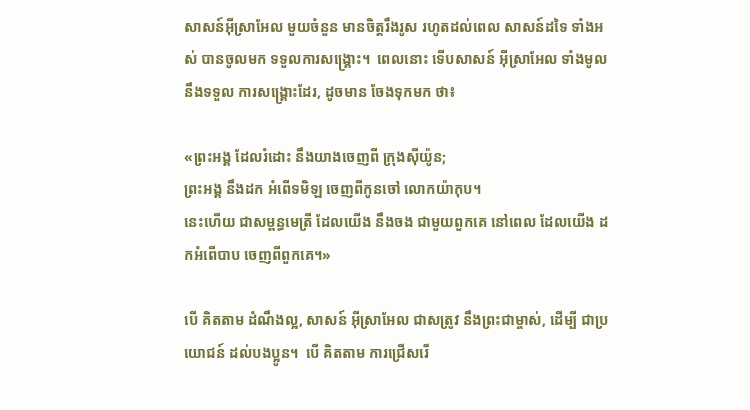សាសន៍អ៊ីស្រាអែល មួយចំនួន មានចិត្តរឹងរូស រហូតដល់ពេល សាសន៍ដទៃ ទាំងអស់ បានចូលមក ទទួលការសង្គ្រោះ។  ពេលនោះ ទើបសាសន៍ អ៊ីស្រាអែល ទាំងមូល នឹងទទួល ការសង្គ្រោះដែរ, ដូចមាន ចែងទុកមក ថា៖

«ព្រះអង្គ ដែលរំដោះ នឹងយាងចេញពី ក្រុងស៊ីយ៉ូន;
ព្រះអង្គ នឹងដក អំពើទមិឡ ចេញពីកូនចៅ លោកយ៉ាកុប។
នេះហើយ ជាសម្ពន្ធមេត្រី ដែលយើង នឹងចង ជាមួយពួកគេ នៅពេល ដែលយើង ដកអំពើបាប ចេញពីពួកគេ។»

បើ គិតតាម ដំណឹងល្អ, សាសន៍ អ៊ីស្រាអែល ជាសត្រូវ នឹងព្រះជាម្ចាស់, ដើម្បី ជាប្រយោជន៍ ដល់បងប្អូន។  បើ គិតតាម ការជ្រើសរើ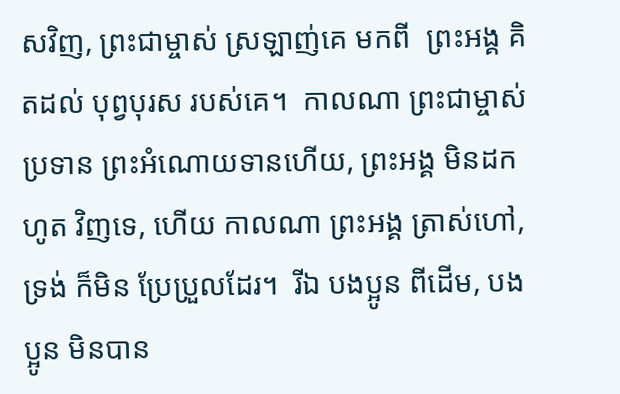សវិញ, ព្រះជាម្ចាស់ ស្រឡាញ់គេ មកពី  ព្រះអង្គ គិតដល់ បុព្វបុរស របស់គេ។  កាលណា ព្រះជាម្ចាស់ ប្រទាន ព្រះអំណោយទានហើយ, ព្រះអង្គ មិនដកហូត វិញទេ, ហើយ កាលណា ព្រះអង្គ ត្រាស់ហៅ, ទ្រង់ ក៏មិន ប្រែប្រួលដែរ។  រីឯ បងប្អូន ពីដើម, បងប្អូន មិនបាន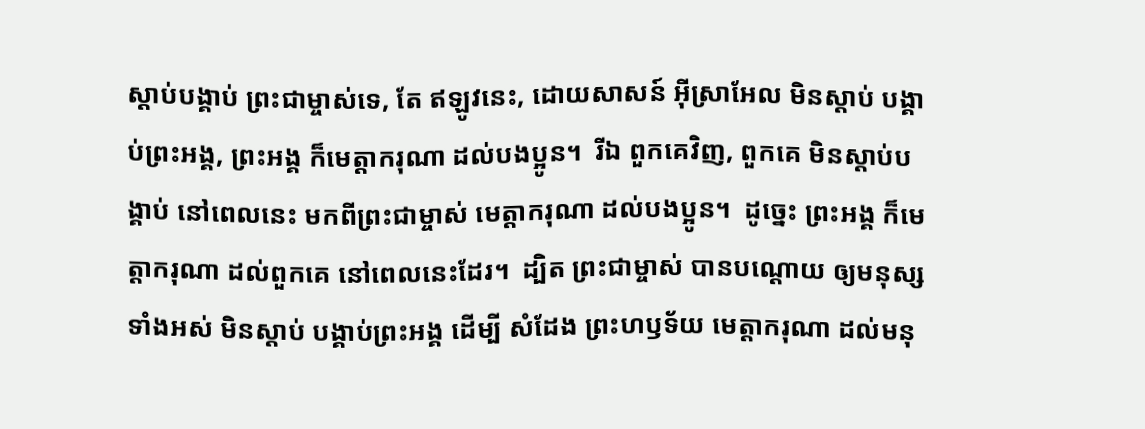ស្ដាប់បង្គាប់ ព្រះជាម្ចាស់ទេ, តែ ឥឡូវនេះ, ដោយសាសន៍ អ៊ីស្រាអែល មិនស្ដាប់ បង្គាប់ព្រះអង្គ, ព្រះអង្គ ក៏មេត្តាករុណា ដល់បងប្អូន។  រីឯ ពួកគេវិញ, ពួកគេ មិនស្ដាប់បង្គាប់ នៅពេលនេះ មកពីព្រះជាម្ចាស់ មេត្តាករុណា ដល់បងប្អូន។  ដូច្នេះ ព្រះអង្គ ក៏មេត្តាករុណា ដល់ពួកគេ នៅពេលនេះដែរ។  ដ្បិត ព្រះជាម្ចាស់ បានបណ្ដោយ ឲ្យមនុស្ស ទាំងអស់ មិនស្ដាប់ បង្គាប់ព្រះអង្គ ដើម្បី សំដែង ព្រះហឫទ័យ មេត្តាករុណា ដល់មនុ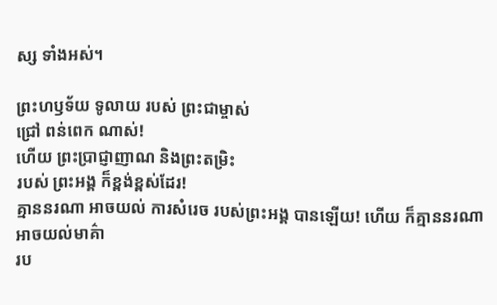ស្ស ទាំងអស់។

ព្រះហឫទ័យ ទូលាយ របស់ ព្រះជាម្ចាស់
ជ្រៅ ពន់ពេក ណាស់!
ហើយ ព្រះប្រាជ្ញាញាណ និងព្រះតម្រិះ
របស់ ព្រះអង្គ ក៏ខ្ពង់ខ្ពស់ដែរ!
គ្មាននរណា អាចយល់ ការសំរេច របស់ព្រះអង្គ បានឡើយ! ហើយ ក៏គ្មាននរណា អាចយល់មាគ៌ា
រប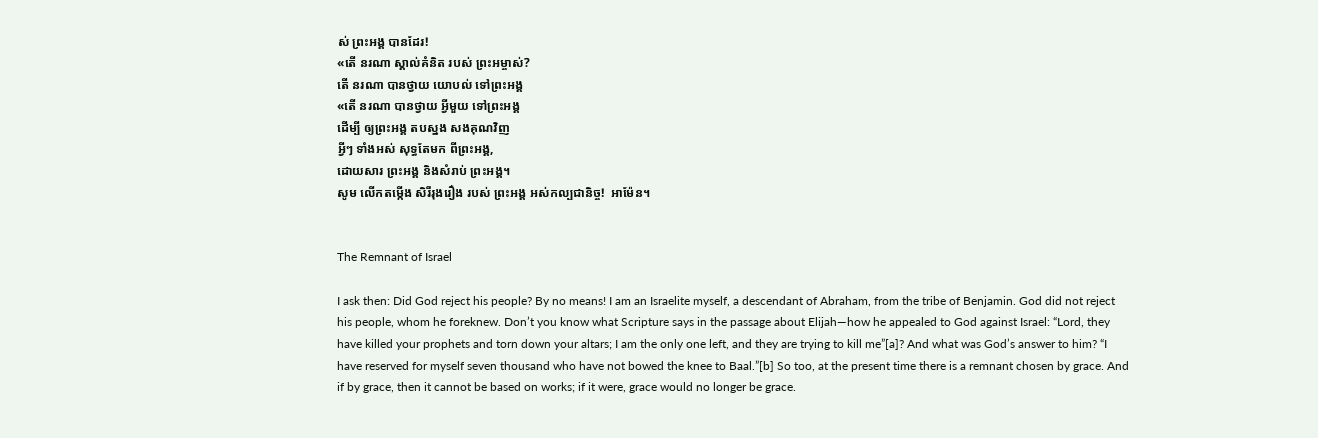ស់ ព្រះអង្គ បានដែរ!
«តើ នរណា ស្គាល់គំនិត របស់ ព្រះអម្ចាស់?
តើ នរណា បានថ្វាយ យោបល់ ទៅព្រះអង្គ
«តើ នរណា បានថ្វាយ អ្វីមួយ ទៅព្រះអង្គ
ដើម្បី ឲ្យព្រះអង្គ តបស្នង សងគុណវិញ
អ្វីៗ ទាំងអស់ សុទ្ធតែមក ពីព្រះអង្គ,
ដោយសារ ព្រះអង្គ និងសំរាប់ ព្រះអង្គ។
សូម លើកតម្កើង សិរីរុងរឿង របស់ ព្រះអង្គ អស់កល្បជានិច្ច!  អាម៉ែន។


The Remnant of Israel

I ask then: Did God reject his people? By no means! I am an Israelite myself, a descendant of Abraham, from the tribe of Benjamin. God did not reject his people, whom he foreknew. Don’t you know what Scripture says in the passage about Elijah—how he appealed to God against Israel: “Lord, they have killed your prophets and torn down your altars; I am the only one left, and they are trying to kill me”[a]? And what was God’s answer to him? “I have reserved for myself seven thousand who have not bowed the knee to Baal.”[b] So too, at the present time there is a remnant chosen by grace. And if by grace, then it cannot be based on works; if it were, grace would no longer be grace.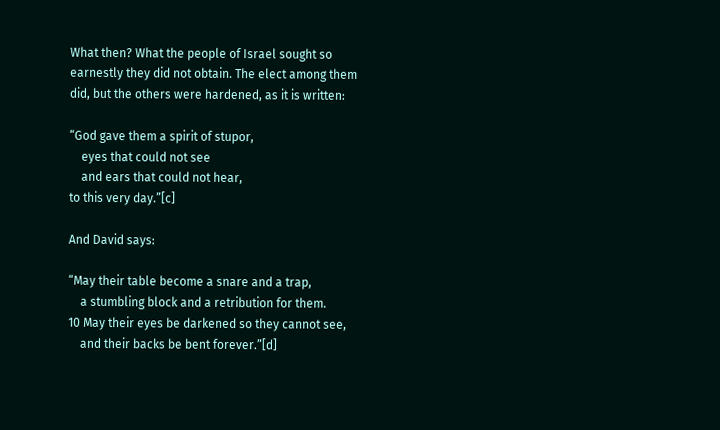What then? What the people of Israel sought so earnestly they did not obtain. The elect among them did, but the others were hardened, as it is written:

“God gave them a spirit of stupor,
    eyes that could not see
    and ears that could not hear,
to this very day.”[c]

And David says:

“May their table become a snare and a trap,
    a stumbling block and a retribution for them.
10 May their eyes be darkened so they cannot see,
    and their backs be bent forever.”[d]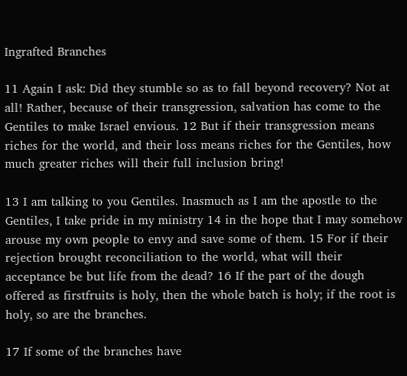Ingrafted Branches

11 Again I ask: Did they stumble so as to fall beyond recovery? Not at all! Rather, because of their transgression, salvation has come to the Gentiles to make Israel envious. 12 But if their transgression means riches for the world, and their loss means riches for the Gentiles, how much greater riches will their full inclusion bring!

13 I am talking to you Gentiles. Inasmuch as I am the apostle to the Gentiles, I take pride in my ministry 14 in the hope that I may somehow arouse my own people to envy and save some of them. 15 For if their rejection brought reconciliation to the world, what will their acceptance be but life from the dead? 16 If the part of the dough offered as firstfruits is holy, then the whole batch is holy; if the root is holy, so are the branches.

17 If some of the branches have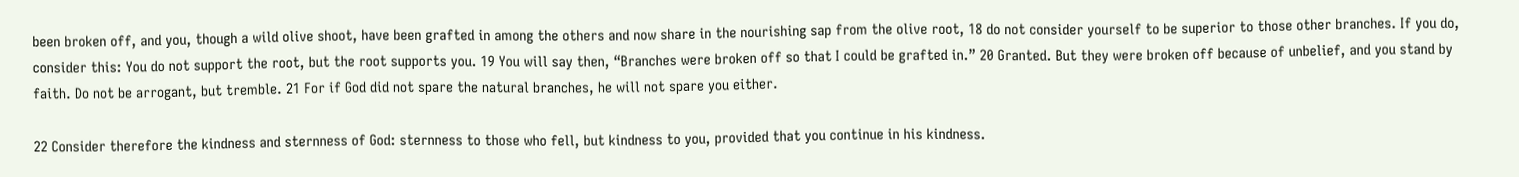been broken off, and you, though a wild olive shoot, have been grafted in among the others and now share in the nourishing sap from the olive root, 18 do not consider yourself to be superior to those other branches. If you do, consider this: You do not support the root, but the root supports you. 19 You will say then, “Branches were broken off so that I could be grafted in.” 20 Granted. But they were broken off because of unbelief, and you stand by faith. Do not be arrogant, but tremble. 21 For if God did not spare the natural branches, he will not spare you either.

22 Consider therefore the kindness and sternness of God: sternness to those who fell, but kindness to you, provided that you continue in his kindness.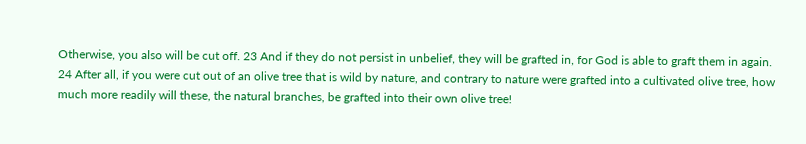Otherwise, you also will be cut off. 23 And if they do not persist in unbelief, they will be grafted in, for God is able to graft them in again. 24 After all, if you were cut out of an olive tree that is wild by nature, and contrary to nature were grafted into a cultivated olive tree, how much more readily will these, the natural branches, be grafted into their own olive tree!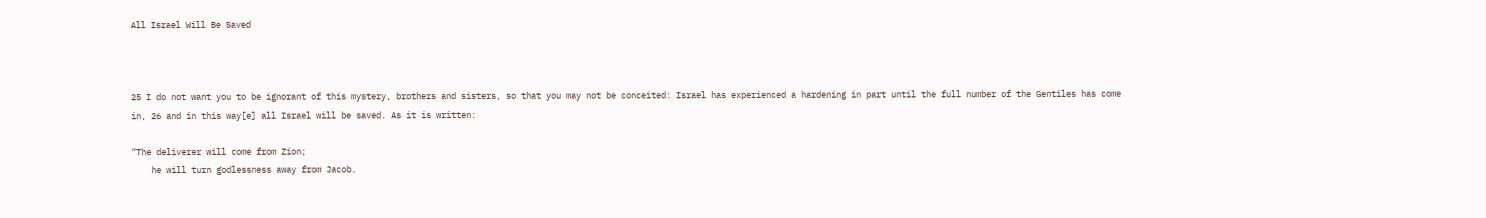All Israel Will Be Saved



25 I do not want you to be ignorant of this mystery, brothers and sisters, so that you may not be conceited: Israel has experienced a hardening in part until the full number of the Gentiles has come in, 26 and in this way[e] all Israel will be saved. As it is written:

“The deliverer will come from Zion;
    he will turn godlessness away from Jacob.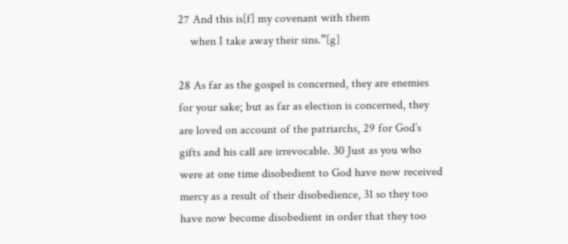27 And this is[f] my covenant with them
    when I take away their sins.”[g]

28 As far as the gospel is concerned, they are enemies for your sake; but as far as election is concerned, they are loved on account of the patriarchs, 29 for God’s gifts and his call are irrevocable. 30 Just as you who were at one time disobedient to God have now received mercy as a result of their disobedience, 31 so they too have now become disobedient in order that they too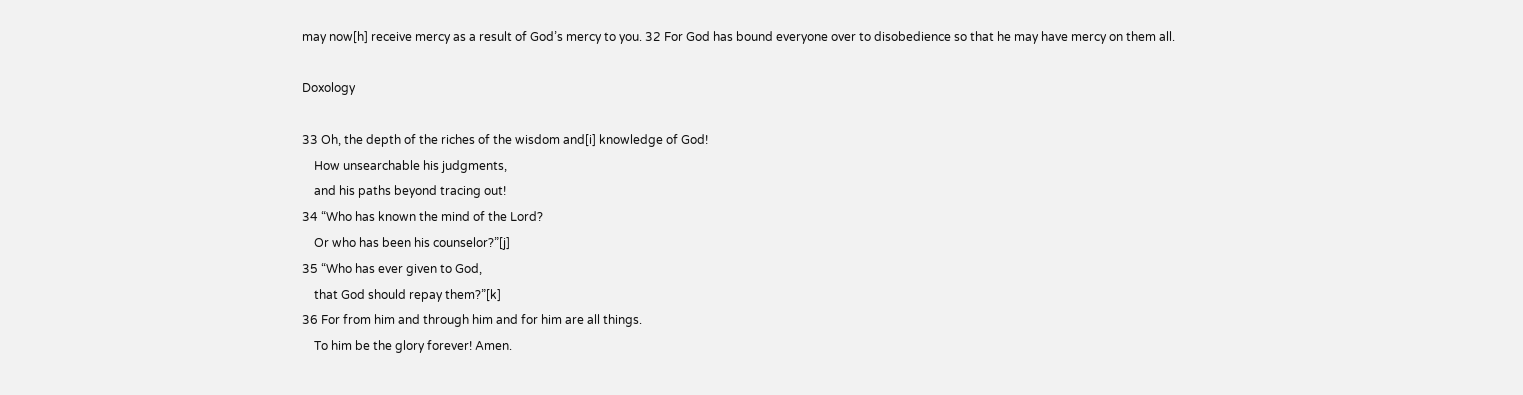may now[h] receive mercy as a result of God’s mercy to you. 32 For God has bound everyone over to disobedience so that he may have mercy on them all.

Doxology

33 Oh, the depth of the riches of the wisdom and[i] knowledge of God!
    How unsearchable his judgments,
    and his paths beyond tracing out!
34 “Who has known the mind of the Lord?
    Or who has been his counselor?”[j]
35 “Who has ever given to God,
    that God should repay them?”[k]
36 For from him and through him and for him are all things.
    To him be the glory forever! Amen.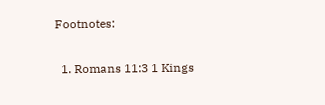Footnotes:

  1. Romans 11:3 1 Kings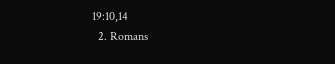19:10,14
  2. Romans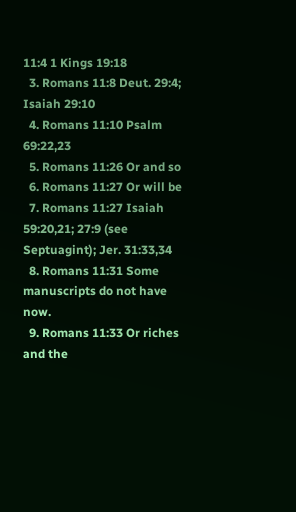11:4 1 Kings 19:18
  3. Romans 11:8 Deut. 29:4; Isaiah 29:10
  4. Romans 11:10 Psalm 69:22,23
  5. Romans 11:26 Or and so
  6. Romans 11:27 Or will be
  7. Romans 11:27 Isaiah 59:20,21; 27:9 (see Septuagint); Jer. 31:33,34
  8. Romans 11:31 Some manuscripts do not have now.
  9. Romans 11:33 Or riches and the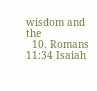wisdom and the
  10. Romans 11:34 Isaiah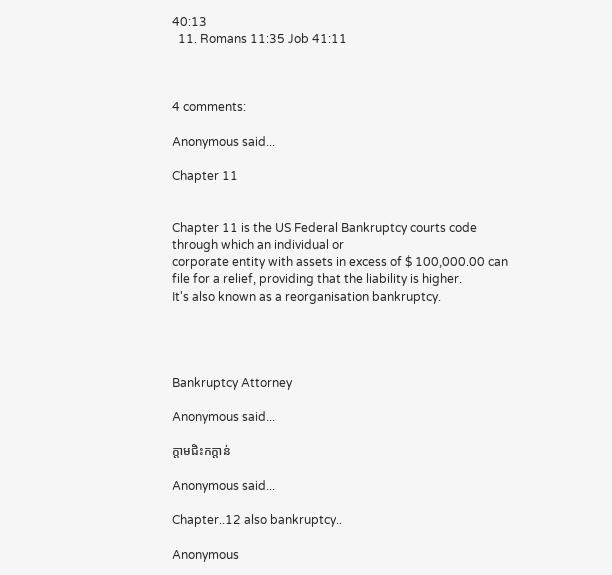40:13
  11. Romans 11:35 Job 41:11



4 comments:

Anonymous said...

Chapter 11


Chapter 11 is the US Federal Bankruptcy courts code through which an individual or
corporate entity with assets in excess of $ 100,000.00 can file for a relief, providing that the liability is higher.
It's also known as a reorganisation bankruptcy.




Bankruptcy Attorney

Anonymous said...

ក្តាមជិះកក្តាន់

Anonymous said...

Chapter..12 also bankruptcy..

Anonymous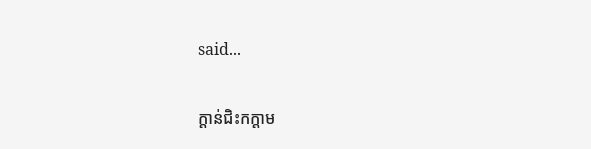said...

ក្តាន់ជិះកក្តាម